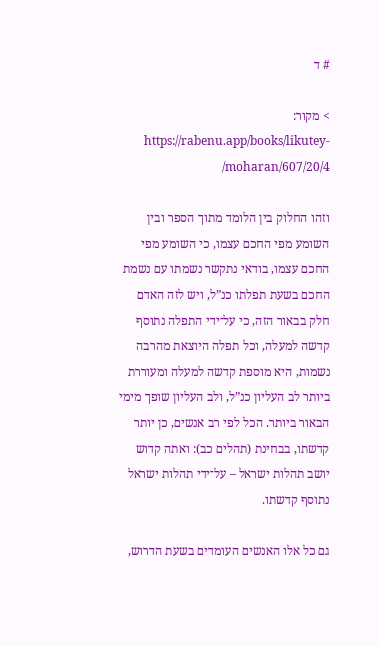# ד

> מקור: https://rabenu.app/books/likutey-moharan/607/20/4/

וזהו החלוק בין הלומד מתוך הספר ובין השומע מפי החכם עצמו, כי השומע מפי החכם עצמו, בודאי נתקשר נשמתו עם נשמת החכם בשעת תפלתו כנ”ל, ויש לזה האדם חלק בבאור הזה, כי על־ידי התפלה נתוסף קדשה למעלה, וכל תפלה היוצאת מהרבה נשמות, היא מוספת קדשה למעלה ומעוררת ביותר לב העליון כנ”ל, ולב העליון שופך מימי הבאור ביותר. הכל לפי רב אנשים, כן יותר קדשתו, בבחינת (תהלים כב): ואתה קדוש יושב תהלות ישראל – על־ידי תהלות ישראל נתוסף קדשתו.

גם כל אלו האנשים העומדים בשעת הדרוש,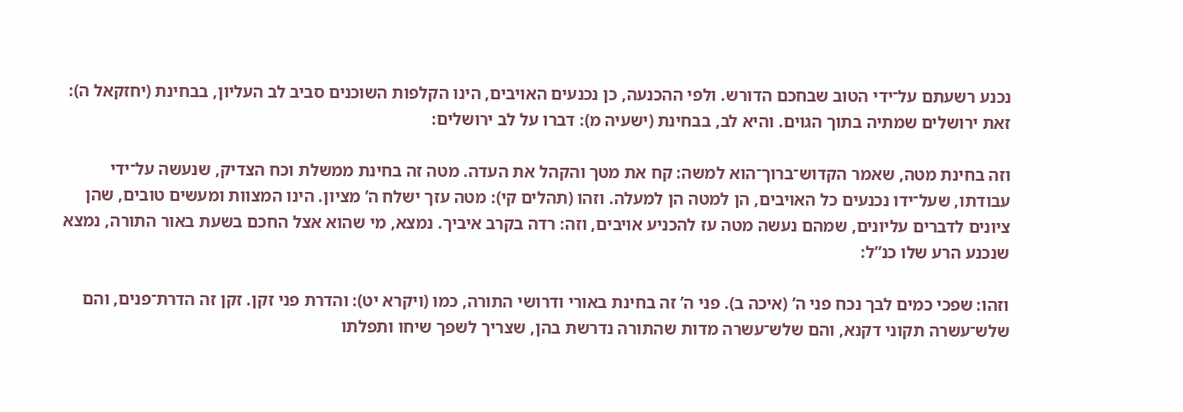נכנע רשעתם על־ידי הטוב שבחכם הדורש. ולפי ההכנעה, כן נכנעים האויבים, הינו הקלפות השוכנים סביב לב העליון, בבחינת (יחזקאל ה): זאת ירושלים שמתיה בתוך הגוים. והיא לב, בבחינת (ישעיה מ): דברו על לב ירושלים:

וזה בחינת מטה, שאמר הקדוש־ברוך־הוא למשה: קח את מטך והקהל את העדה. מטה זה בחינת ממשלת וכח הצדיק, שנעשה על־ידי עבודתו, שעל־ידו נכנעים כל האויבים, הן למטה הן למעלה. וזהו (תהלים קי): מטה עזך ישלח ה’ מציון. הינו המצוות ומעשים טובים, שהן ציונים לדברים עליונים, שמהם נעשה מטה עז להכניע אויבים, וזה: רדה בקרב איביך. נמצא, מי שהוא אצל החכם בשעת באור התורה, נמצא שנכנע הרע שלו כנ”ל:

וזהו: שפכי כמים לבך נכח פני ה’ (איכה ב). פני ה’ זה בחינת באורי ודרושי התורה, כמו (ויקרא יט): והדרת פני זקן. זקן זה הדרת־פנים, והם שלש־עשרה תקוני דקנא, והם שלש־עשרה מדות שהתורה נדרשת בהן, שצריך לשפך שיחו ותפלתו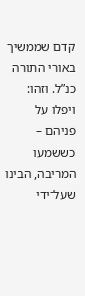קדם שממשיך באורי התורה כנ”ל. וזהו: ויפלו על פניהם – כששמעו המריבה, הבינו שעל־ידי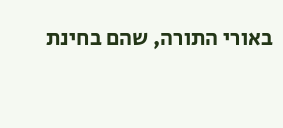באורי התורה, שהם בחינת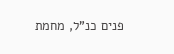פנים כנ”ל, מחמת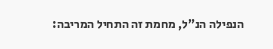הנפילה הנ”ל, מחמת זה התחיל המריבה: